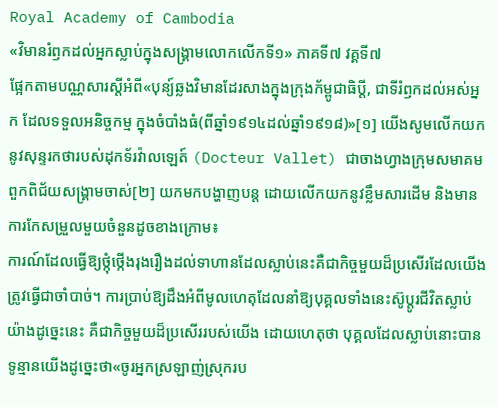Royal Academy of Cambodia
«វិមានរំឭកដល់អ្នកស្លាប់ក្នុងសង្គ្រាមលោកលើកទី១» ភាគទី៧ វគ្គទី៧
ផ្អែកតាមបណ្ណសារស្តីអំពី«បុន្យ៍ឆ្លងវិមានដែរសាងក្នុងក្រុងក័ម្ពូជាធិប្តី, ជាទីរំឭកដល់អស់អ្នក ដែលទទួលអនិច្ចកម្ម ក្នុងចំបាំងធំ(ពីឆ្នាំ១៩១៤ដល់ឆ្នាំ១៩១៨)»[១] យើងសូមលើកយកនូវសុន្ទរកថារបស់ដុកទ័រវ៉ាលឡេត៍ (Docteur Vallet) ជាចាងហ្វាងក្រុមសមាគមពួកពិជ័យសង្គ្រាមចាស់[២] យកមកបង្ហាញបន្ត ដោយលើកយកនូវខ្លឹមសារដើម និងមានការកែសម្រួលមួយចំនួនដូចខាងក្រោម៖
ការណ៍ដែលធ្វើឱ្យថ្កុំថ្កើងរុងរឿងដល់ទាហានដែលស្លាប់នេះគឺជាកិច្ចមួយដ៏ប្រសើរដែលយើងត្រូវធ្វើជាចាំបាច់។ ការប្រាប់ឱ្យដឹងអំពីមូលហេតុដែលនាំឱ្យបុគ្គលទាំងនេះស៊ូប្តូរជីវិតស្លាប់យ៉ាងដូច្នេះនេះ គឺជាកិច្ចមួយដ៏ប្រសើររបស់យើង ដោយហេតុថា បុគ្គលដែលស្លាប់នោះបានទូន្មានយើងដូច្នេះថា«ចូរអ្នកស្រឡាញ់ស្រុករប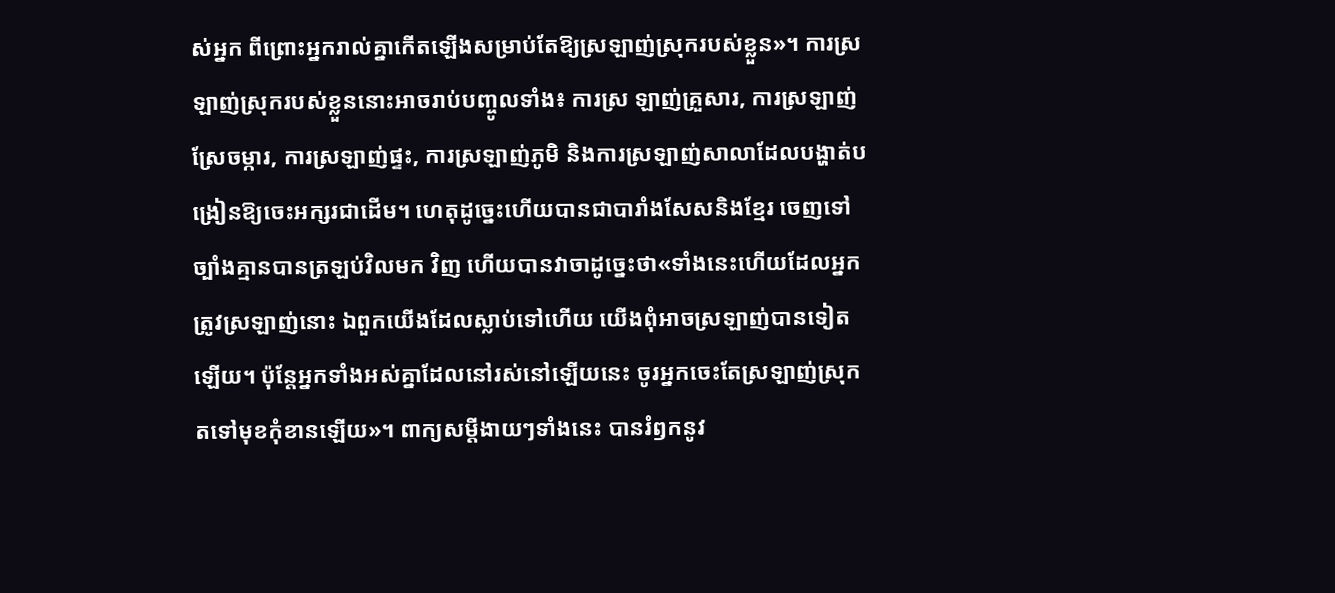ស់អ្នក ពីព្រោះអ្នករាល់គ្នាកើតឡើងសម្រាប់តែឱ្យស្រឡាញ់ស្រុករបស់ខ្លួន»។ ការស្រឡាញ់ស្រុករបស់ខ្លួននោះអាចរាប់បញ្ចូលទាំង៖ ការស្រ ឡាញ់គ្រួសារ, ការស្រឡាញ់ស្រែចម្ការ, ការស្រឡាញ់ផ្ទះ, ការស្រឡាញ់ភូមិ និងការស្រឡាញ់សាលាដែលបង្ហាត់បង្រៀនឱ្យចេះអក្សរជាដើម។ ហេតុដូច្នេះហើយបានជាបារាំងសែសនិងខ្មែរ ចេញទៅច្បាំងគ្មានបានត្រឡប់វិលមក វិញ ហើយបានវាចាដូច្នេះថា«ទាំងនេះហើយដែលអ្នកត្រូវស្រឡាញ់នោះ ឯពួកយើងដែលស្លាប់ទៅហើយ យើងពុំអាចស្រឡាញ់បានទៀតឡើយ។ ប៉ុន្តែអ្នកទាំងអស់គ្នាដែលនៅរស់នៅឡើយនេះ ចូរអ្នកចេះតែស្រឡាញ់ស្រុកតទៅមុខកុំខានឡើយ»។ ពាក្យសម្តីងាយៗទាំងនេះ បានរំឭកនូវ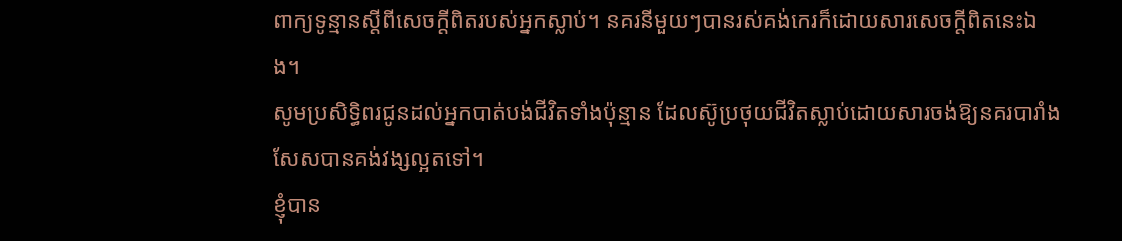ពាក្យទូន្មានស្តីពីសេចក្តីពិតរបស់អ្នកស្លាប់។ នគរនីមួយៗបានរស់គង់កេរក៏ដោយសារសេចក្តីពិតនេះឯង។
សូមប្រសិទ្ធិពរជូនដល់អ្នកបាត់បង់ជីវិតទាំងប៉ុន្មាន ដែលស៊ូប្រថុយជីវិតស្លាប់ដោយសារចង់ឱ្យនគរបារាំងសែសបានគង់វង្សល្អតទៅ។
ខ្ញុំបាន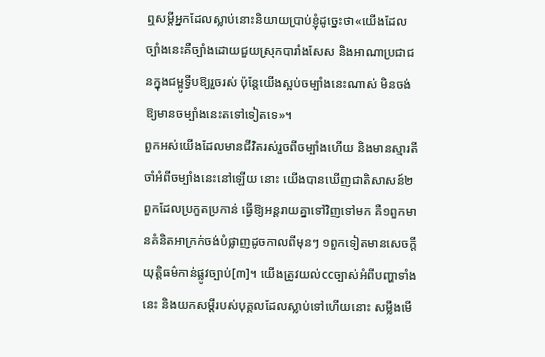ឮសម្តីអ្នកដែលស្លាប់នោះនិយាយប្រាប់ខ្ញុំដូច្នេះថា«យើងដែលច្បាំងនេះគឺច្បាំងដោយជួយស្រុកបារាំងសែស និងអាណាប្រជាជនក្នុងជម្ពូទ្វីបឱ្យរួចរស់ ប៉ុន្តែយើងស្អប់ចម្បាំងនេះណាស់ មិនចង់ឱ្យមានចម្បាំងនេះតទៅទៀតទេ»។
ពួកអស់យើងដែលមានជីវិតរស់រួចពីចម្បាំងហើយ និងមានស្មារតីចាំអំពីចម្បាំងនេះនៅឡើយ នោះ យើងបានឃើញជាតិសាសន៍២ពួកដែលប្រកួតប្រកាន់ ធ្វើឱ្យអន្តរាយគ្នាទៅវិញទៅមក គឺ១ពួកមានគំនិតអាក្រក់ចង់បំផ្លាញដូចកាលពីមុនៗ ១ពួកទៀតមានសេចក្តីយុត្តិធម៌កាន់ផ្លូវច្បាប់[៣]។ យើងត្រូវយល់ccច្បាស់អំពីបញ្ហាទាំងនេះ និងយកសម្តីរបស់បុគ្គលដែលស្លាប់ទៅហើយនោះ សម្លឹងមើ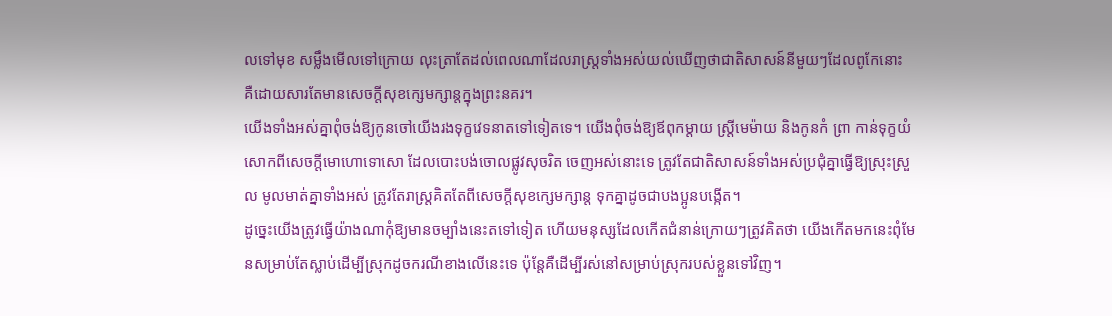លទៅមុខ សម្លឹងមើលទៅក្រោយ លុះត្រាតែដល់ពេលណាដែលរាស្ត្រទាំងអស់យល់ឃើញថាជាតិសាសន៍នីមួយៗដែលពូកែនោះ គឺដោយសារតែមានសេចក្តីសុខក្សេមក្សាន្តក្នុងព្រះនគរ។
យើងទាំងអស់គ្នាពុំចង់ឱ្យកូនចៅយើងរងទុក្ខវេទនាតទៅទៀតទេ។ យើងពុំចង់ឱ្យឪពុកម្តាយ ស្ត្រីមេម៉ាយ និងកូនកំ ព្រា កាន់ទុក្ខយំសោកពីសេចក្តីមោហោទោសោ ដែលបោះបង់ចោលផ្លូវសុចរិត ចេញអស់នោះទេ ត្រូវតែជាតិសាសន៍ទាំងអស់ប្រជុំគ្នាធ្វើឱ្យស្រុះស្រួល មូលមាត់គ្នាទាំងអស់ ត្រូវតែរាស្ត្រគិតតែពីសេចក្តីសុខក្សេមក្សាន្ត ទុកគ្នាដូចជាបងប្អូនបង្កើត។
ដូច្នេះយើងត្រូវធ្វើយ៉ាងណាកុំឱ្យមានចម្បាំងនេះតទៅទៀត ហើយមនុស្សដែលកើតជំនាន់ក្រោយៗត្រូវគិតថា យើងកើតមកនេះពុំមែនសម្រាប់តែស្លាប់ដើម្បីស្រុកដូចករណីខាងលើនេះទេ ប៉ុន្តែគឺដើម្បីរស់នៅសម្រាប់ស្រុករបស់ខ្លួនទៅវិញ។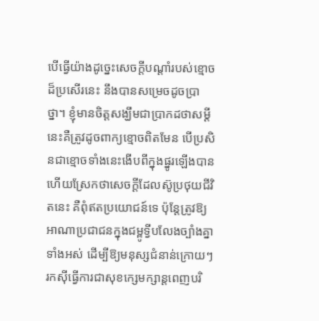បើធ្វើយ៉ាងដូច្នេះសេចក្តីបណ្តាំរបស់ខ្មោចដ៏ប្រសើរនេះ នឹងបានសម្រេចដូចប្រាថ្នា។ ខ្ញុំមានចិត្តសង្ឃឹមជាប្រាកដថាសម្តីនេះគឺត្រូវដូចពាក្យខ្មោចពិតមែន បើប្រសិនជាខ្មោចទាំងនេះងើបពីក្នុងផ្នូរឡើងបាន ហើយស្រែកថាសេចក្តីដែលស៊ូប្រថុយជីវិតនេះ គឺពុំឥតប្រយោជន៍ទេ ប៉ុន្តែត្រូវឱ្យអាណាប្រជាជនក្នុងជម្ពូទ្វីបលែងច្បាំងគ្នាទាំងអស់ ដើម្បីឱ្យមនុស្សជំនាន់ក្រោយៗ រកស៊ីធ្វើការជាសុខក្សេមក្សាន្តពេញបរិ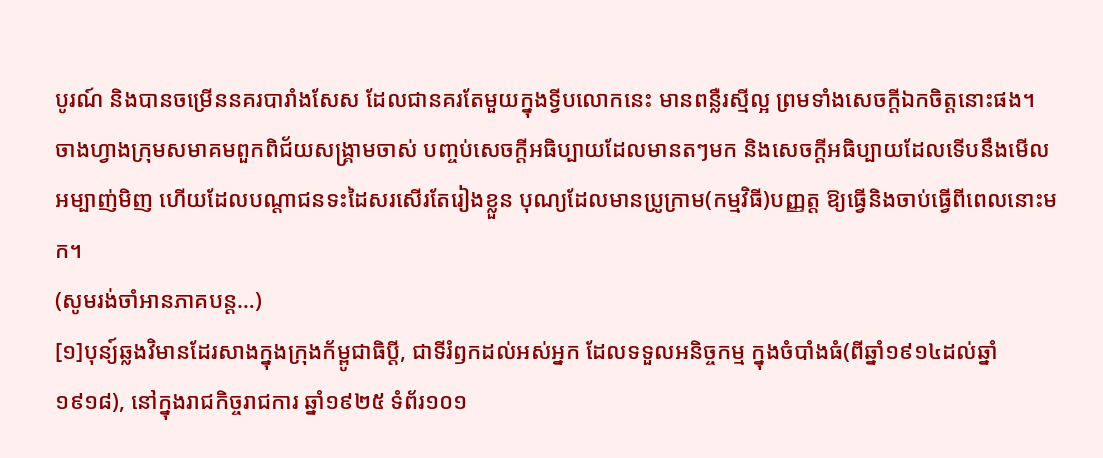បូរណ៍ និងបានចម្រើននគរបារាំងសែស ដែលជានគរតែមួយក្នុងទ្វីបលោកនេះ មានពន្លឺរស្មីល្អ ព្រមទាំងសេចក្តីឯកចិត្តនោះផង។
ចាងហ្វាងក្រុមសមាគមពួកពិជ័យសង្គ្រាមចាស់ បញ្ចប់សេចក្តីអធិប្បាយដែលមានតៗមក និងសេចក្តីអធិប្បាយដែលទើបនឹងមើលអម្បាញ់មិញ ហើយដែលបណ្តាជនទះដៃសរសើរតែរៀងខ្លួន បុណ្យដែលមានប្រូក្រាម(កម្មវិធី)បញ្ញត្ត ឱ្យធ្វើនិងចាប់ធ្វើពីពេលនោះមក។
(សូមរង់ចាំអានភាគបន្ត…)
[១]បុន្យ៍ឆ្លងវិមានដែរសាងក្នុងក្រុងក័ម្ពូជាធិប្តី, ជាទីរំឭកដល់អស់អ្នក ដែលទទួលអនិច្ចកម្ម ក្នុងចំបាំងធំ(ពីឆ្នាំ១៩១៤ដល់ឆ្នាំ១៩១៨), នៅក្នុងរាជកិច្ចរាជការ ឆ្នាំ១៩២៥ ទំព័រ១០១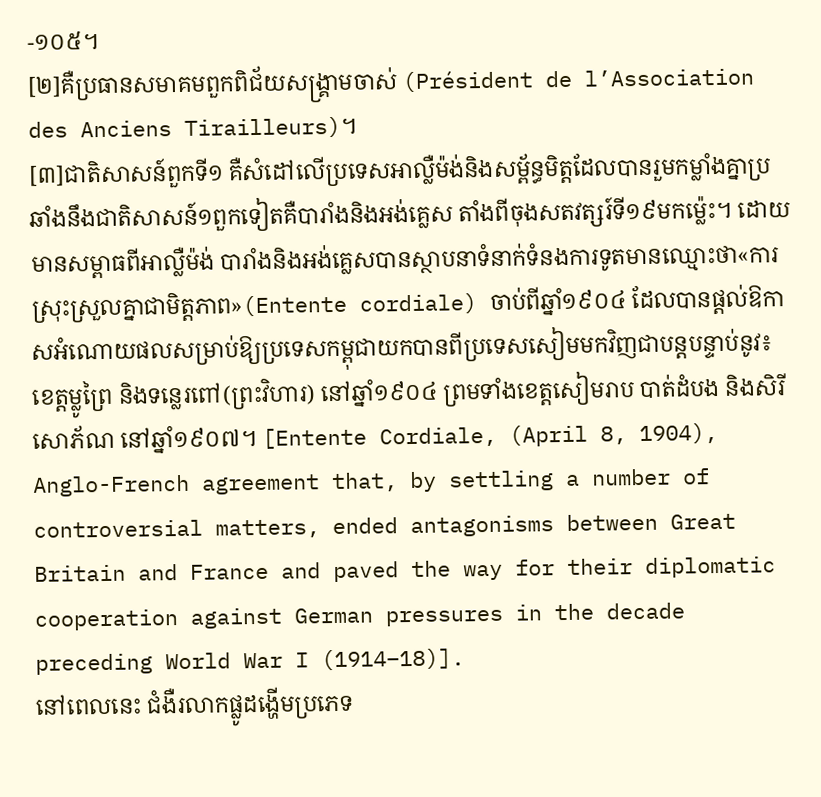-១០៥។
[២]គឺប្រធានសមាគមពួកពិជ័យសង្គ្រាមចាស់ (Président de l’Association des Anciens Tirailleurs)។
[៣]ជាតិសាសន៍ពួកទី១ គឺសំដៅលើប្រទេសអាល្លឺម៉ង់និងសម្ព័ន្ធមិត្តដែលបានរួមកម្លាំងគ្នាប្រឆាំងនឹងជាតិសាសន៍១ពួកទៀតគឺបារាំងនិងអង់គ្លេស តាំងពីចុងសតវត្សរ៍ទី១៩មកម្ល៉េះ។ ដោយមានសម្ពាធពីអាល្លឺម៉ង់ បារាំងនិងអង់គ្លេសបានស្ថាបនាទំនាក់ទំនងការទូតមានឈ្មោះថា«ការស្រុះស្រួលគ្នាជាមិត្តភាព»(Entente cordiale) ចាប់ពីឆ្នាំ១៩០៤ ដែលបានផ្តល់ឱកាសអំណោយផលសម្រាប់ឱ្យប្រទេសកម្ពុជាយកបានពីប្រទេសសៀមមកវិញជាបន្តបន្ទាប់នូវ៖ ខេត្តម្លូព្រៃ និងទន្លេរពៅ(ព្រះវិហារ) នៅឆ្នាំ១៩០៤ ព្រមទាំងខេត្តសៀមរាប បាត់ដំបង និងសិរីសោភ័ណ នៅឆ្នាំ១៩០៧។ [Entente Cordiale, (April 8, 1904), Anglo-French agreement that, by settling a number of controversial matters, ended antagonisms between Great Britain and France and paved the way for their diplomatic cooperation against German pressures in the decade preceding World War I (1914–18)].
នៅពេលនេះ ជំងឺរលាកផ្លូដង្ហើមប្រភេទ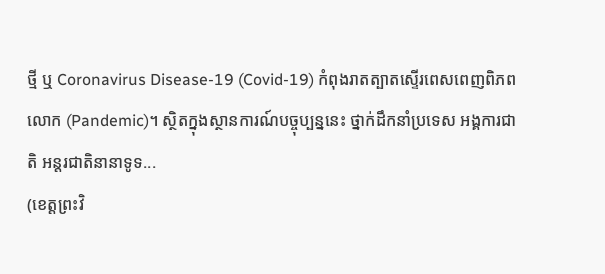ថ្មី ឬ Coronavirus Disease-19 (Covid-19) កំពុងរាតត្បាតស្ទើរពេសពេញពិភពលោក (Pandemic)។ ស្ថិតក្នុងស្ថានការណ៍បច្ចុប្បន្ននេះ ថ្នាក់ដឹកនាំប្រទេស អង្គការជាតិ អន្តរជាតិនានាទូទ...
(ខេត្តព្រះវិ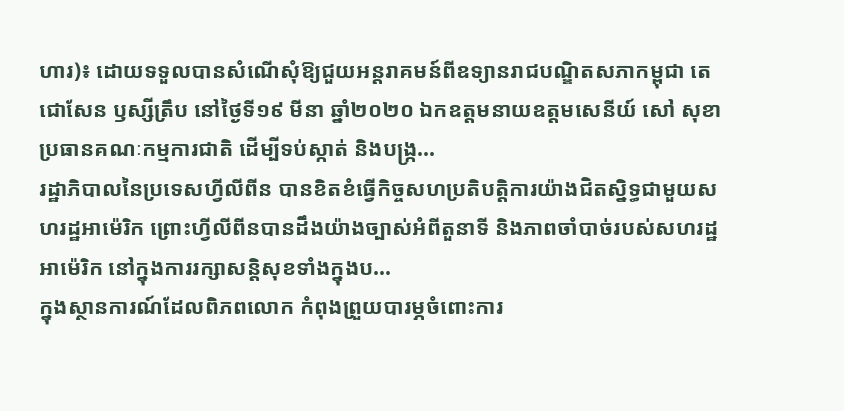ហារ)៖ ដោយទទួលបានសំណើសុំឱ្យជួយអន្តរាគមន៍ពីឧទ្យានរាជបណ្ឌិតសភាកម្ពុជា តេជោសែន ឫស្សីត្រឹប នៅថ្ងៃទី១៩ មីនា ឆ្នាំ២០២០ ឯកឧត្តមនាយឧត្តមសេនីយ៍ សៅ សុខា ប្រធានគណៈកម្មការជាតិ ដើម្បីទប់ស្កាត់ និងបង្ក្រ...
រដ្ឋាភិបាលនៃប្រទេសហ្វីលីពីន បានខិតខំធ្វើកិច្ចសហប្រតិបត្តិការយ៉ាងជិតស្និទ្ធជាមួយសហរដ្ឋអាម៉េរិក ព្រោះហ្វីលីពីនបានដឹងយ៉ាងច្បាស់អំពីតួនាទី និងភាពចាំបាច់របស់សហរដ្ឋអាម៉េរិក នៅក្នុងការរក្សាសន្តិសុខទាំងក្នុងប...
ក្នុងស្ថានការណ៍ដែលពិភពលោក កំពុងព្រួយបារម្ភចំពោះការ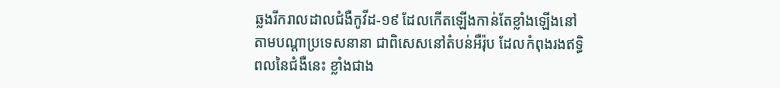ឆ្លងរីករាលដាលជំងឺកូវីដ-១៩ ដែលកើតឡើងកាន់តែខ្លាំងឡើងនៅតាមបណ្តាប្រទេសនានា ជាពិសេសនៅតំបន់អឺរ៉ុប ដែលកំពុងរងឥទ្ធិពលនៃជំងឺនេះ ខ្លាំងជាង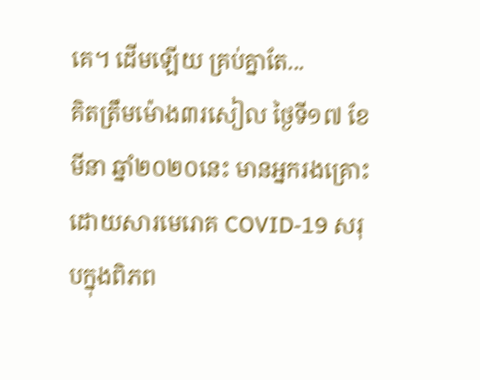គេ។ ដើមឡើយ គ្រប់គ្នាតែ...
គិតត្រឹមម៉ោង៣រសៀល ថ្ងៃទី១៧ ខែមីនា ឆ្នាំ២០២០នេះ មានអ្នករងគ្រោះដោយសារមេរោគ COVID-19 សរុបក្នុងពិភព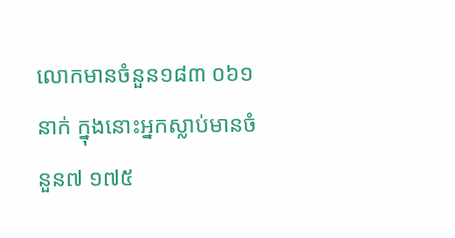លោកមានចំនួន១៨៣ ០៦១នាក់ ក្នុងនោះអ្នកស្លាប់មានចំនួន៧ ១៧៥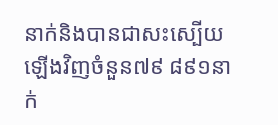នាក់និងបានជាសះស្បើយឡើងវិញចំនួន៧៩ ៨៩១នាក់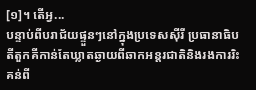[១]។ តើអ្វ...
បន្ទាប់ពីបរាជ័យផ្ទួនៗនៅក្នុងប្រទេសស៊ីរី ប្រធានាធិបតីតួកគីកាន់តែឃ្លាតឆ្ងាយពីឆាកអន្តរជាតិនិងរងការរិះគន់ពី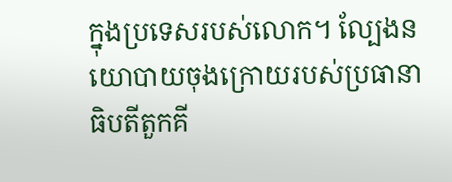ក្នុងប្រទេសរបស់លោក។ ល្បែងនយោបាយចុងក្រោយរបស់ប្រធានាធិបតីតួកគី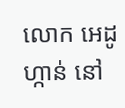លោក អេដូហ្កាន់ នៅ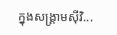ក្នុងសង្គ្រាមស៊ីវិ...